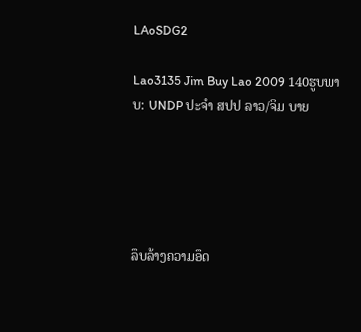LAoSDG2

Lao3135 Jim Buy Lao 2009 140ຮູບພາບ: UNDP ປະຈໍາ ສປປ ລາວ/ຈິມ ບາຍ





ລຶບລ້າງຄວາມອຶດ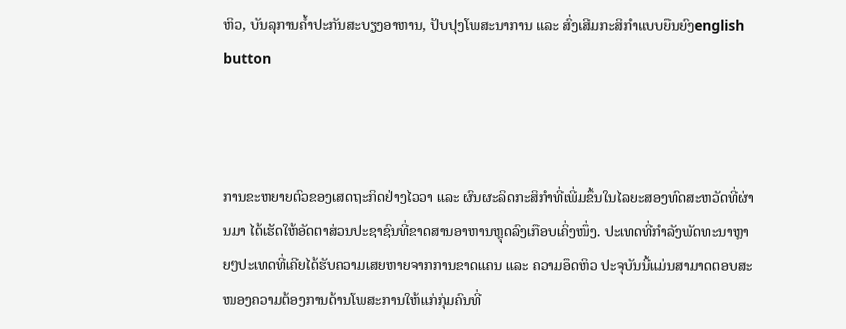ຫິວ, ບັນລຸການຄໍ້າປະກັນສະບຽງອາຫານ, ປັບປຸງໂພສະນາການ ແລະ ສົ່ງເສີມກະສິກຳແບບຍືນຍົງenglish button



ການຂະຫຍາຍຕົວຂອງເສດຖະກິດຢ່າງໄວວາ ແລະ ຜົນຜະລິດກະສິກຳທີ່ເພີ່ມຂຶ້ນໃນໄລຍະສອງທົດສະຫວັດທີ່ຜ່ານມາ ໄດ້ເຮັດໃຫ້ອັດຕາສ່ວນປະຊາຊົນທີ່ຂາດສານອາຫານຫຼຸດລົງເກືອບເຄິ່ງໜຶ່ງ. ປະເທດທີ່ກຳລັງພັດທະນາຫຼາຍໆປະເທດທີ່ເຄີຍໄດ້ຮັບຄວາມເສຍຫາຍຈາກການຂາດແຄນ ແລະ ຄວາມອຶດຫິວ ປະຈຸບັນນີ້ແມ່ນສາມາດຕອບສະໜອງຄວາມຕ້ອງການດ້ານໂພສະການໃຫ້ແກ່ກຸ່ມຄົນທີ່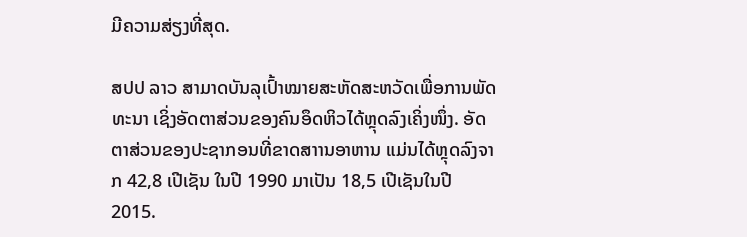ມີຄວາມສ່ຽງທີ່ສຸດ.

ສປປ ລາວ ສາມາດບັນລຸເປົ້າໝາຍສະຫັດສະຫວັດເພື່ອການພັດທະນາ ເຊິ່ງອັດຕາສ່ວນຂອງຄົນອຶດຫິວໄດ້ຫຼຸດລົງເຄິ່ງໜຶ່ງ. ອັດຕາສ່ວນຂອງປະຊາກອນທີ່ຂາດສາານອາຫານ ແມ່ນໄດ້ຫຼຸດລົງຈາກ 42,8 ເປີເຊັນ ໃນປີ 1990 ມາເປັນ 18,5 ເປີເຊັນໃນປີ 2015.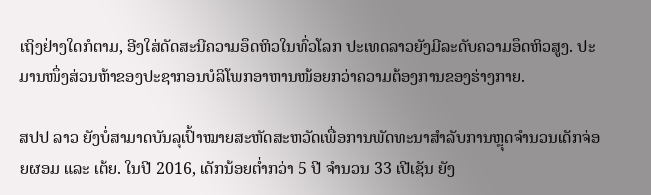ເຖິງຢ່າງໃດກໍຕາມ, ອີງໃສ່ດັດສະນີຄວາມອຶດຫິວໃນທົ່ວໂລກ ປະເທດລາວຍັງມີລະດັບຄວາມອຶດຫິວສູງ. ປະມານໜຶ່ງສ່ວນຫ້າຂອງປະຊາກອນບໍລິໂພກອາຫານໜ້ອຍກວ່າຄວາມຕ້ອງການຂອງຮ່າງກາຍ.

ສປປ ລາວ ຍັງບໍ່ສາມາດບັນລຸເປົ້າໝາຍສະຫັດສະຫວັດເພື່ອການພັດທະນາສຳລັບການຫຼຸດຈຳນວນເດັກຈ່ອຍຜອມ ແລະ ເຕ້ຍ. ໃນປີ 2016, ເດັກນ້ອຍຕໍ່າກວ່າ 5 ປີ ຈຳນວນ 33 ເປີເຊັນ ຍັງ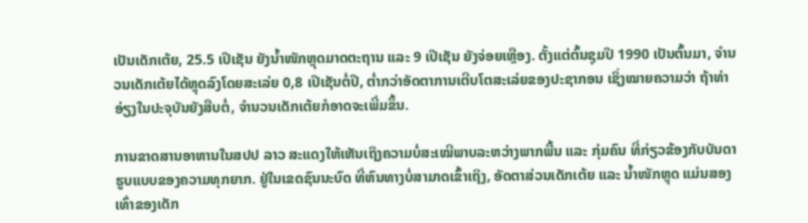ເປັນເດັກເຕ້ຍ, 25.5 ເປີເຊັນ ຍັງນໍ້າໜັກຫຼຸດມາດຕະຖານ ແລະ 9 ເປີເຊັນ ຍັງຈ່ອຍເຫຼືອງ. ຕັ້ງແຕ່ຕົ້ນຊຸມປີ 1990 ເປັນຕົ້ນມາ, ຈຳນວນເດັກເຕ້ຍໄດ້ຫຼຸດລົງໂດຍສະເລ່ຍ 0,8 ເປີເຊັນຕໍ່ປີ, ຕໍ່າກວ່າອັດຕາການເຕີບໂຕສະເລ່ຍຂອງປະຊາກອນ ເຊິ່ງໝາຍຄວາມວ່າ ຖ້າທ່າອ່ຽງໃນປະຈຸບັນຍັງສືບຕໍ່, ຈໍານວນເດັກເຕ້ຍກໍອາດຈະເພີ່ມຂຶ້ນ.

ການຂາດສານອາຫານໃນສປປ ລາວ ສະແດງໃຫ້ເຫັນເຖິງຄວາມບໍ່ສະເໝີພາບລະຫວ່າງພາກພື້ນ ແລະ ກຸ່ມຄົນ ທີ່ກ່ຽວຂ້ອງກັບບັນດາຮູບແບບຂອງຄວາມທຸກຍາກ. ຢູ່ໃນເຂດຊົນນະບົດ ທີ່ຫົນທາງບໍ່ສາມາດເຂົ້າເຖິງ, ອັດຕາສ່ວນເດັກເຕ້ຍ ແລະ ນໍ້າໜັກຫຼຸດ ແມ່ນສອງເທົ່າຂອງເດັກ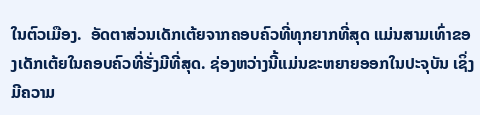ໃນຕົວເມືອງ.  ອັດຕາສ່ວນເດັກເຕ້ຍຈາກຄອບຄົວທີ່ທຸກຍາກທີ່ສຸດ ແມ່ນສາມເທົ່າຂອງເດັກເຕ້ຍໃນຄອບຄົວທີ່ຮັ່ງມີທີ່ສຸດ. ຊ່ອງຫວ່າງນີ້ແມ່ນຂະຫຍາຍອອກໃນປະຈຸບັນ ເຊິ່ງມີຄວາມ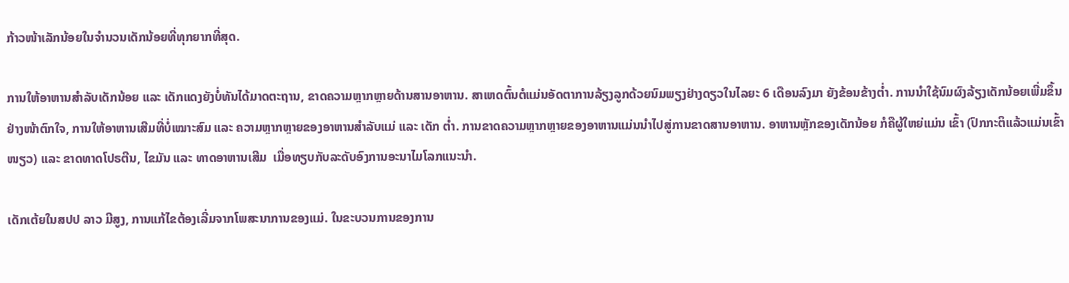ກ້າວໜ້າເລັກນ້ອຍໃນຈຳນວນເດັກນ້ອຍທີ່ທຸກຍາກທີ່ສຸດ.

ການໃຫ້ອາຫານສຳລັບເດັກນ້ອຍ ແລະ ເດັກແດງຍັງບໍ່ທັນໄດ້ມາດຕະຖານ, ຂາດຄວາມຫຼາກຫຼາຍດ້ານສານອາຫານ. ສາເຫດຕົ້ນຕໍແມ່ນອັດຕາການລ້ຽງລູກດ້ວຍນົມພຽງຢ່າງດຽວໃນໄລຍະ 6 ເດືອນລົງມາ ຍັງຂ້ອນຂ້າງຕໍ່າ. ການນຳໃຊ້ນົມຜົງລ້ຽງເດັກນ້ອຍເພີ່ມຂຶ້ນຢ່າງໜ້າຕົກໃຈ, ການໃຫ້ອາຫານເສີມທີ່ບໍ່ເໝາະສົມ ແລະ ຄວາມຫຼາກຫຼາຍຂອງອາຫານສຳລັບແມ່ ແລະ ເດັກ ຕໍ່າ. ການຂາດຄວາມຫຼາກຫຼາຍຂອງອາຫານແມ່ນນຳໄປສູ່ການຂາດສານອາຫານ. ອາຫານຫຼັກຂອງເດັກນ້ອຍ ກໍຄືຜູ້ໃຫຍ່ແມ່ນ ເຂົ້າ (ປົກກະຕິແລ້ວແມ່ນເຂົ້າໜຽວ) ແລະ ຂາດທາດໂປຣຕີນ, ໄຂມັນ ແລະ ທາດອາຫານເສີມ  ເມື່ອທຽບກັບລະດັບອົງການອະນາໄມໂລກແນະນຳ.

ເດັກເຕ້ຍໃນສປປ ລາວ ມີສູງ, ການແກ້ໄຂຕ້ອງເລີ່ມຈາກໂພສະນາການຂອງແມ່. ໃນຂະບວນການຂອງການ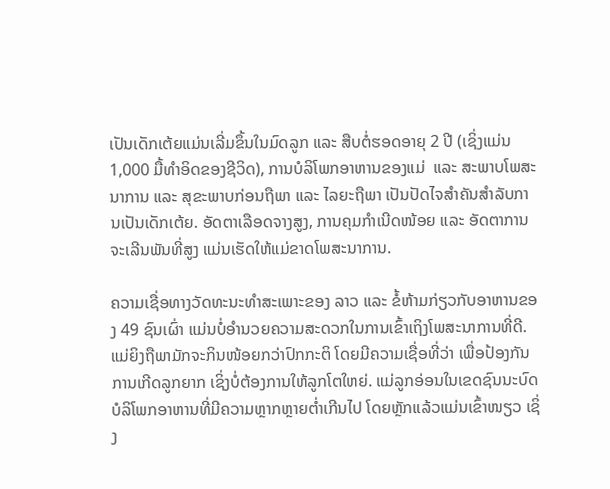ເປັນເດັກເຕ້ຍແມ່ນເລີ່ມຂຶ້ນໃນມົດລູກ ແລະ ສືບຕໍ່ຮອດອາຍຸ 2 ປີ (ເຊິ່ງແມ່ນ 1,000 ມື້ທຳອິດຂອງຊີວິດ), ການບໍລິໂພກອາຫານຂອງແມ່  ແລະ ສະພາບໂພສະນາການ ແລະ ສຸຂະພາບກ່ອນຖືພາ ແລະ ໄລຍະຖືພາ ເປັນປັດໄຈສຳຄັນສຳລັບການເປັນເດັກເຕ້ຍ. ອັດຕາເລືອດຈາງສູງ, ການຄຸມກຳເນີດໜ້ອຍ ແລະ ອັດຕາການຈະເລີນພັນທີ່ສູງ ແມ່ນເຮັດໃຫ້ແມ່ຂາດໂພສະນາການ.

ຄວາມເຊື່ອທາງວັດທະນະທຳສະເພາະຂອງ ລາວ ແລະ ຂໍ້ຫ້າມກ່ຽວກັບອາຫານຂອງ 49 ຊົນເຜົ່າ ແມ່ນບໍ່ອຳນວຍຄວາມສະດວກໃນການເຂົ້າເຖິງໂພສະນາການທີ່ດີ. ແມ່ຍິງຖືພາມັກຈະກິນໜ້ອຍກວ່າປົກກະຕິ ໂດຍມີຄວາມເຊື່ອທີ່ວ່າ ເພື່ອປ້ອງກັນການເກີດລູກຍາກ ເຊິ່ງບໍ່ຕ້ອງການໃຫ້ລູກໂຕໃຫຍ່. ແມ່ລູກອ່ອນໃນເຂດຊົນນະບົດບໍລິໂພກອາຫານທີ່ມີຄວາມຫຼາກຫຼາຍຕໍ່າເກີນໄປ ໂດຍຫຼັກແລ້ວແມ່ນເຂົ້າໜຽວ ເຊິ່ງ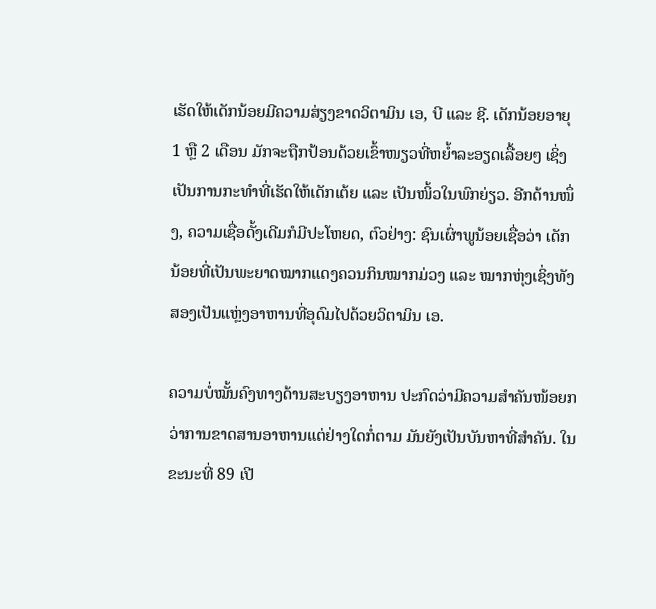ເຮັດໃຫ້ເດັກນ້ອຍມີຄວາມສ່ຽງຂາດວິຕາມິນ ເອ, ບີ ແລະ ຊີ. ເດັກນ້ອຍອາຍຸ 1 ຫຼື 2 ເດືອນ ມັກຈະຖືກປ້ອນດ້ວຍເຂົ້າໜຽວທີ່ຫຍໍ້າລະອຽດເລື້ອຍໆ ເຊິ່ງເປັນການກະທຳທີ່ເຮັດໃຫ້ເດັກເຕ້ຍ ແລະ ເປັນໜິ້ວໃນພົກຍ່ຽວ. ອີກດ້ານໜຶ່ງ, ຄວາມເຊື່ອດັ້ງເດີມກໍມີປະໂຫຍດ, ຕົວຢ່າງ: ຊົນເຜົ່າພູນ້ອຍເຊື່ອວ່າ ເດັກນ້ອຍທີ່ເປັນພະຍາດໝາກແດງຄວນກິນໝາກມ່ວງ ແລະ ໝາກຫຸ່ງເຊິ່ງທັງສອງເປັນແຫຼ່ງອາຫານທີ່ອຸດົມໄປດ້ວຍວິຕາມິນ ເອ.

ຄວາມບໍ່ໝັ້ນຄົງທາງດ້ານສະບຽງອາຫານ ປະກົດວ່າມີຄວາມສໍາຄັນໜ້ອຍກວ່າການຂາດສານອາຫານແຕ່ຢ່າງໃດກໍ່ຕາມ ມັນຍັງເປັນບັນຫາທີ່ສໍາຄັນ. ໃນຂະນະທີ່ 89 ເປີ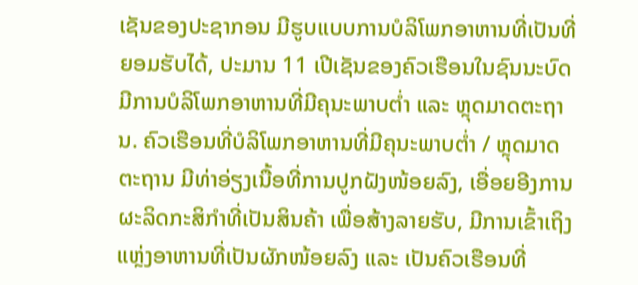ເຊັນຂອງປະຊາກອນ ມີຮູບແບບການບໍລິໂພກອາຫານທີ່ເປັນທີ່ຍອມຮັບໄດ້, ປະມານ 11 ເປີເຊັນຂອງຄົວເຮືອນໃນຊົນນະບົດ ມີການບໍລິໂພກອາຫານທີ່ມີຄຸນະພາບຕໍ່າ ແລະ ຫຼຸດມາດຕະຖານ. ຄົວເຮືອນທີ່ບໍລິໂພກອາຫານທີ່ມີຄຸນະພາບຕໍ່າ / ຫຼຸດມາດຕະຖານ ມີທ່າອ່ຽງເນື້ອທີ່ການປູກຝັງໜ້ອຍລົງ, ເອື່ອຍອີງການຜະລິດກະສິກຳທີ່ເປັນສິນຄ້າ ເພື່ອສ້າງລາຍຮັບ, ມີການເຂົ້າເຖິງແຫຼ່ງອາຫານທີ່ເປັນຜັກໜ້ອຍລົງ ແລະ ເປັນຄົວເຮືອນທີ່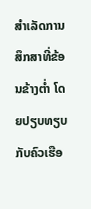ສຳເລັດການສຶກສາທີ່ຂ້ອນຂ້າງຕໍ່າ ໂດຍປຽບທຽບກັບຄົວເຮືອ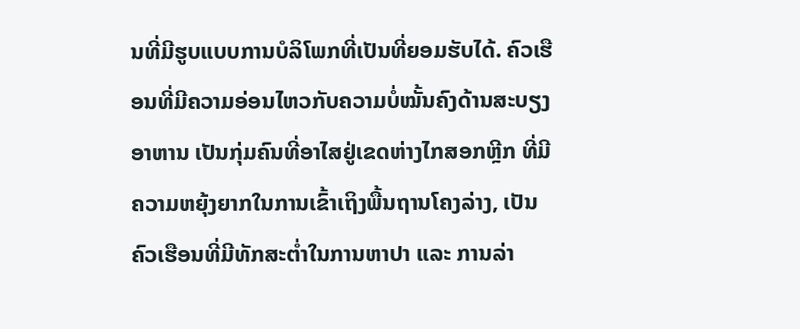ນທີ່ມີຮູບແບບການບໍລິໂພກທີ່ເປັນທີ່ຍອມຮັບໄດ້. ຄົວເຮືອນທີ່ມີຄວາມອ່ອນໄຫວກັບຄວາມບໍ່ໝັ້ນຄົງດ້ານສະບຽງອາຫານ ເປັນກຸ່ມຄົນທີ່ອາໄສຢູ່ເຂດຫ່າງໄກສອກຫຼີກ ທີ່ມີຄວາມຫຍຸ້ງຍາກໃນການເຂົ້າເຖິງພື້ນຖານໂຄງລ່າງ, ເປັນຄົວເຮືອນທີ່ມີທັກສະຕໍ່າໃນການຫາປາ ແລະ ການລ່າ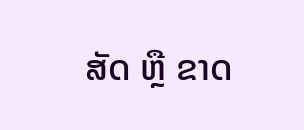ສັດ ຫຼື ຂາດ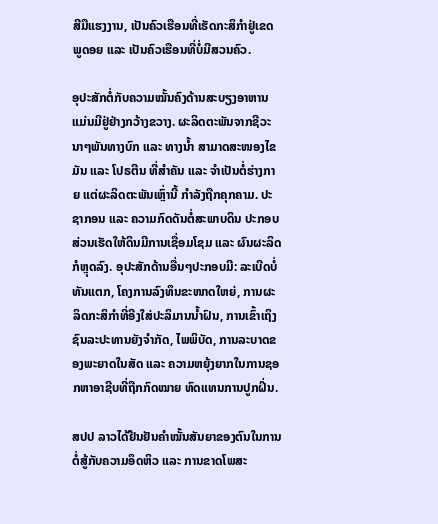ສີມືແຮງງານ, ເປັນຄົວເຮືອນທີ່ເຮັດກະສິກຳຢູ່ເຂດພູດອຍ ແລະ ເປັນຄົວເຮືອນທີ່ບໍ່ມີສວນຄົວ.

ອຸປະສັກຕໍ່ກັບຄວາມໝັ້ນຄົງດ້ານສະບຽງອາຫານ ແມ່ນມີຢູ່ຢ່າງກວ້າງຂວາງ. ຜະລິດຕະພັນຈາກຊີວະນາໆພັນທາງບົກ ແລະ ທາງນໍ້າ ສາມາດສະໜອງໄຂມັນ ແລະ ໂປຣຕີນ ທີ່ສຳຄັນ ແລະ ຈຳເປັນຕໍ່ຮ່າງກາຍ ແຕ່ຜະລິດຕະພັນເຫຼົ່ານີ້ ກຳລັງຖືກຄຸກຄາມ. ປະຊາກອນ ແລະ ຄວາມກົດດັນຕໍ່ສະພາບດິນ ປະກອບສ່ວນເຮັດໃຫ້ດິນມີການເຊື່ອມໂຊມ ແລະ ຜົນຜະລິດກໍຫຼຸດລົງ. ອຸປະສັກດ້ານອື່ນໆປະກອບມີ: ລະເບີດບໍ່ທັນແຕກ, ໂຄງການລົງທຶນຂະໜາດໃຫຍ່, ການຜະລິດກະສິກຳທີ່ອີງໃສ່ປະລິມານນໍ້າຝົນ, ການເຂົ້າເຖິງຊົນລະປະທານຍັງຈຳກັດ, ໄພພິບັດ, ການລະບາດຂອງພະຍາດໃນສັດ ແລະ ຄວາມຫຍຸ້ງຍາກໃນການຊອກຫາອາຊີບທີ່ຖືກກົດໝາຍ ທົດແທນການປູກຝິ່ນ.

ສປປ ລາວໄດ້ຢືນຢັນຄໍາໝັ້ນສັນຍາຂອງຕົນໃນການຕໍ່ສູ້ກັບຄວາມອຶດຫິວ ແລະ ການຂາດໂພສະ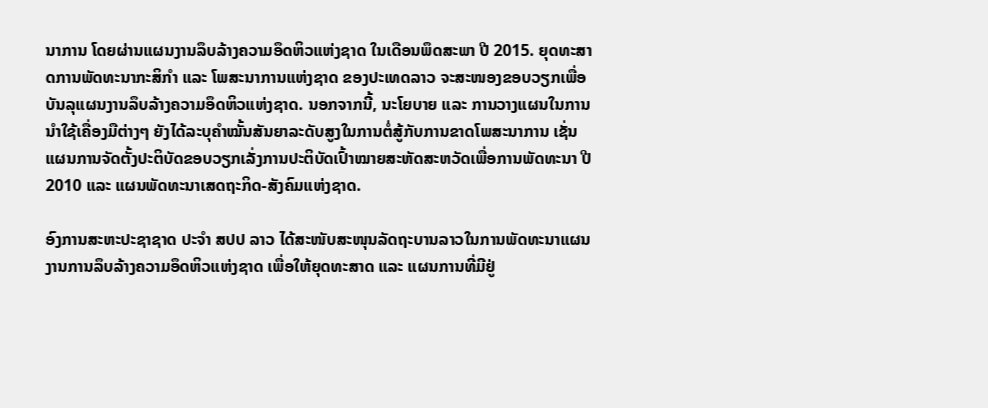ນາການ ໂດຍຜ່ານແຜນງານລຶບລ້າງຄວາມອຶດຫິວແຫ່ງຊາດ ໃນເດືອນພຶດສະພາ ປີ 2015. ຍຸດທະສາດການພັດທະນາກະສິກຳ ແລະ ໂພສະນາການແຫ່ງຊາດ ຂອງປະເທດລາວ ຈະສະໜອງຂອບວຽກເພື່ອບັນລຸແຜນງານລຶບລ້າງຄວາມອຶດຫິວແຫ່ງຊາດ. ນອກຈາກນີ້, ນະໂຍບາຍ ແລະ ການວາງແຜນໃນການນຳໃຊ້ເຄື່ອງມືຕ່າງໆ ຍັງໄດ້ລະບຸຄໍາໝັ້ນສັນຍາລະດັບສູງໃນການຕໍ່ສູ້ກັບການຂາດໂພສະນາການ ເຊັ່ນ ແຜນການຈັດຕັ້ງປະຕິບັດຂອບວຽກເລັ່ງການປະຕິບັດເປົ້າໝາຍສະຫັດສະຫວັດເພື່ອການພັດທະນາ ປີ 2010 ແລະ ແຜນພັດທະນາເສດຖະກິດ-ສັງຄົມແຫ່ງຊາດ.

ອົງການສະຫະປະຊາຊາດ ປະຈໍາ ສປປ ລາວ ໄດ້ສະໜັບສະໜຸນລັດຖະບານລາວໃນການພັດທະນາແຜນງານການລຶບລ້າງຄວາມອຶດຫິວແຫ່ງຊາດ ເພື່ອໃຫ້ຍຸດທະສາດ ແລະ ແຜນການທີ່ມີຢູ່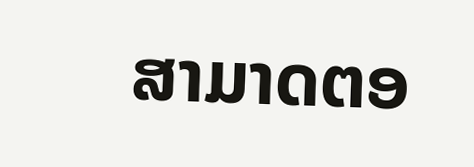ສາມາດຕອ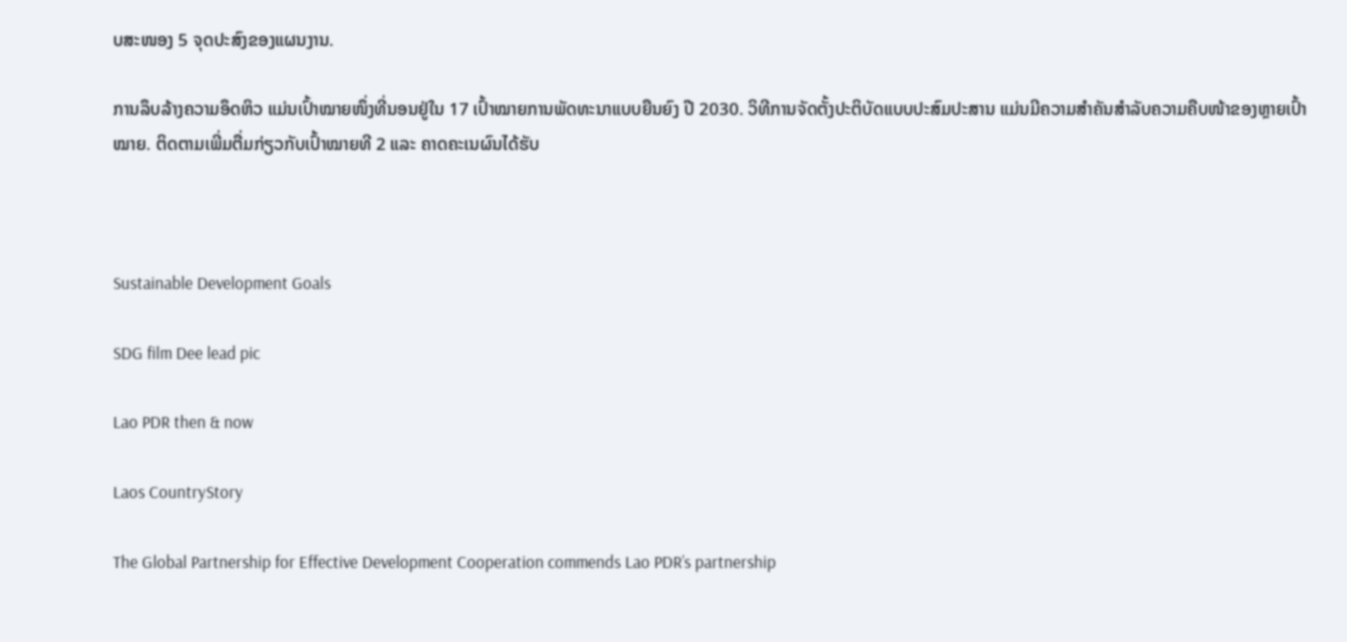ບສະໜອງ 5 ຈຸດປະສົງຂອງແຜນງານ.

ການລຶບລ້າງຄວາມອຶດຫິວ ແມ່ນເປົ້າໝາຍໜຶ່ງທີ່ນອນຢູ່ໃນ 17 ເປົ້າໝາຍການພັດທະນາແບບຍືນຍົງ ປີ 2030. ວິທີການຈັດຕັ້ງປະຕິບັດແບບປະສົມປະສານ ແມ່ນມີຄວາມສຳຄັນສຳລັບຄວາມຄືບໜ້າຂອງຫຼາຍເປົ້າໝາຍ. ຕິດຕາມເພີ່ມຕື່ມກ່ຽວກັບເປົ້າໝາຍທີ 2 ແລະ ຄາດຄະເນຜົນໄດ້ຮັບ



Sustainable Development Goals

SDG film Dee lead pic

Lao PDR then & now

Laos CountryStory

The Global Partnership for Effective Development Cooperation commends Lao PDR’s partnership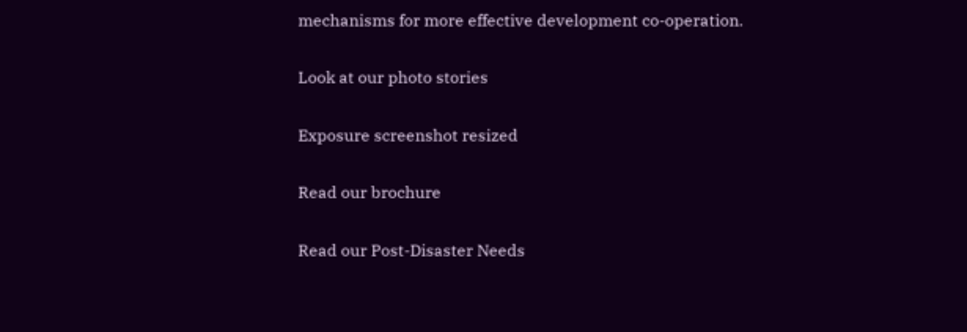mechanisms for more effective development co-operation.

Look at our photo stories

Exposure screenshot resized

Read our brochure

Read our Post-Disaster Needs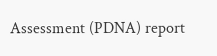Assessment (PDNA) report